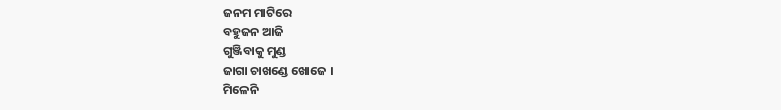ଜନମ ମାଟିରେ
ବହୁଜନ ଆଜି
ଗୁଞ୍ଜିବାକୁ ମୁଣ୍ଡ
ଜାଗା ଚାଖଣ୍ଡେ ଖୋଜେ ।
ମିଳେନି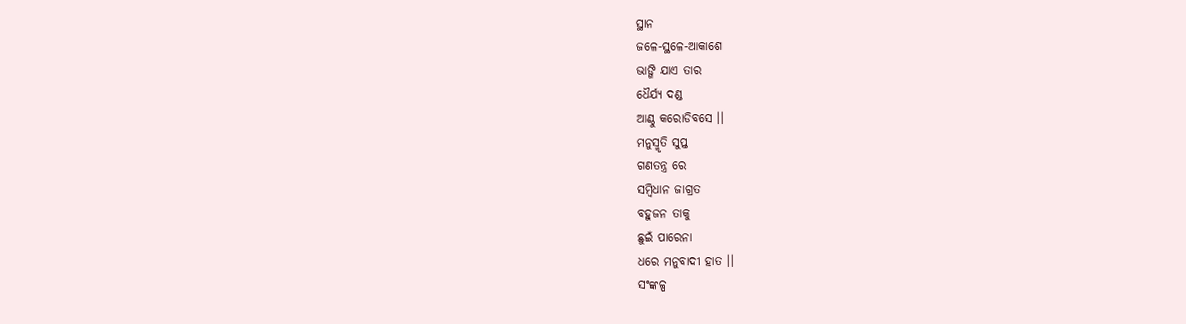ସ୍ଥାନ
ଜଳେ-ସ୍ଥଳେ-ଆକାଶେ
ଭାଙ୍ଗି ଯାଏ ତାର
ଧୈର୍ଯ୍ୟ ଦଣ୍ଡ
ଆଣ୍ଠୁ କରୋଡିବସେ ।।
ମନୁସ୍ମୃତି ସୁପ୍ତ
ଗଣତନ୍ତ୍ର ରେ
ସମ୍ବିଧାନ ଜାଗ୍ରତ
ବହୁଜନ ତାକୁ
ଛୁଇଁ ପାରେନା
ଧରେ ମନୁବାଦୀ ହାତ ।।
ସଂଙ୍କଳ୍ପ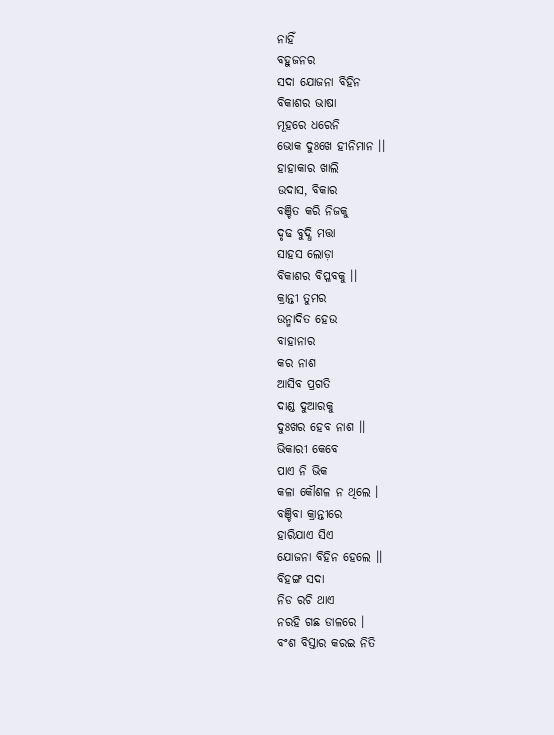ନାହିଁ
ବହୁଜନର
ସଦା ଯୋଜନା ବିହିନ
ବିକାଶର ଭାଷା
ମୂହରେ ଧରେନି
ଭୋକ ଦୁଃଖେ ହୀନିମାନ ।।
ହାହାକାର ଖାଲି
ଉଦାସ, ବିକାର
ବଞ୍ଚିତ କରି ନିଜକୁ
ଦୃଢ ବୁଦ୍ଧି ମତ୍ତା
ସାହସ ଲୋଡ଼ା
ବିକାଶର ବିପ୍ଳବକୁ ।।
କ୍ରାନ୍ତୀ ତୁମର
ଉନ୍ମାଦିତ ହେଉ
ବାହାନାର
କର ନାଶ
ଆସିବ ପ୍ରଗତି
ଦାଣ୍ଡ ଦୁଆରକୁ
ଦୁଃଖର ହେବ ନାଶ ।।
ଭିକାରୀ କେବେ
ପାଏ ନି ଭିକ
କଳା କୌଶଳ ନ ଥିଲେ ।
ବଞ୍ଚିବା କ୍ରାନ୍ତୀରେ
ହାରିଯାଏ ସିଏ
ଯୋଜନା ବିହିନ ହେଲେ ।।
ବିହଙ୍ଗ ସଦା
ନିଡ ରଚି ଥାଏ
ନରହି ଗଛ ଡାଳରେ ।
ବଂଶ ବିସ୍ତାର କରଇ ନିତି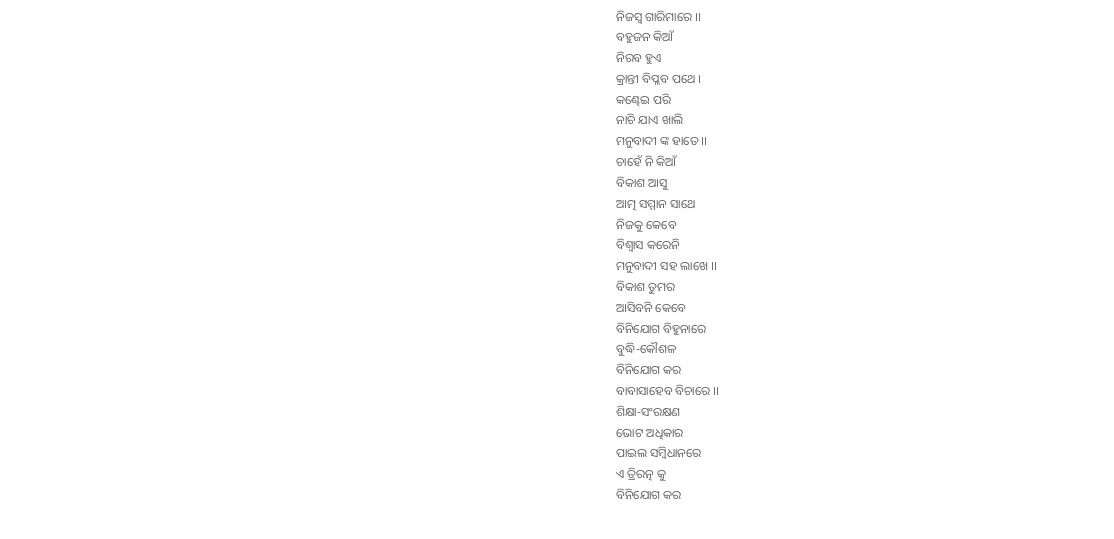ନିଜସ୍ୱ ଗାରିମାରେ ।।
ବହୁଜନ କିଆଁ
ନିରବ ହୁଏ
କ୍ରାନ୍ତୀ ବିପ୍ଳବ ପଥେ ।
କଣ୍ଢେଇ ପରି
ନାଚି ଯାଏ ଖାଲି
ମନୁବାଦୀ ଙ୍କ ହାତେ ।।
ଚାହେଁ ନି କିଆଁ
ବିକାଶ ଆସୁ
ଆତ୍ମ ସମ୍ମାନ ସାଥେ
ନିଜକୁ କେବେ
ବିଶ୍ୱାସ କରେନି
ମନୁବାଦୀ ସହ ଲାଖେ ।।
ବିକାଶ ତୁମର
ଆସିବନି କେବେ
ବିନିଯୋଗ ବିହୁନାରେ
ବୁଦ୍ଧି-କୌଶଳ
ବିନିଯୋଗ କର
ବାବାସାହେବ ବିଚାରେ ।।
ଶିକ୍ଷା-ସଂରକ୍ଷଣ
ଭୋଟ ଅଧିକାର
ପାଇଲ ସମ୍ବିଧାନରେ
ଏ ତ୍ରିରତ୍ନ କୁ
ବିନିଯୋଗ କର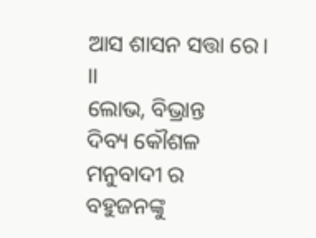ଆସ ଶାସନ ସତ୍ତା ରେ। ।।
ଲୋଭ, ବିଭ୍ରାନ୍ତ
ଦିବ୍ୟ କୌଶଳ
ମନୁବାଦୀ ର
ବହୁଜନଙ୍କୁ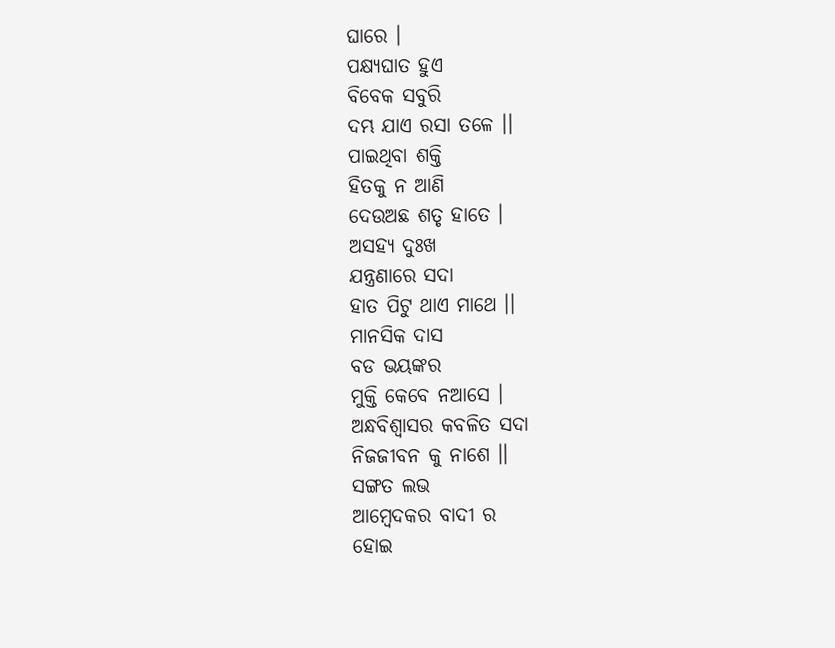ଘାରେ ।
ପକ୍ଷ୍ୟଘାତ ହୁଏ
ବିବେକ ସବୁରି
ଦମ୍ଭ ଯାଏ ରସା ତଳେ ।।
ପାଇଥିବା ଶକ୍ତି
ହିତକୁ ନ ଆଣି
ଦେଉଅଛ ଶତୃ ହାତେ ।
ଅସହ୍ୟ ଦୁଃଖ
ଯନ୍ତ୍ରଣାରେ ସଦା
ହାତ ପିଟୁ ଥାଏ ମାଥେ ।।
ମାନସିକ ଦାସ
ବଡ ଭୟଙ୍କର
ମୁକ୍ତି କେବେ ନଆସେ ।
ଅନ୍ଧବିଶ୍ୱାସର କବଳିତ ସଦା
ନିଜଜୀବନ କୁ ନାଶେ ।।
ସଙ୍ଗତ ଲଭ
ଆମ୍ବେଦକର ବାଦୀ ର
ହୋଇ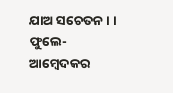ଯାଅ ସଚେତନ। ।
ଫୁଲେ-ଆମ୍ବେଦକର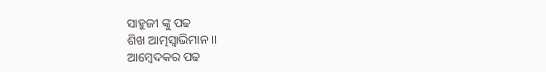ସାହୁଜୀ ଙ୍କୁ ପଢ
ଶିଖ ଆତ୍ମସ୍ୱାଭିମାନ ।।
ଆମ୍ବେଦକର ପଢ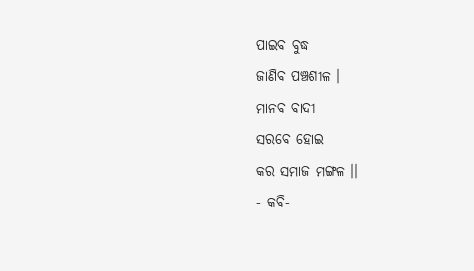ପାଇବ ବୁଦ୍ଧ
ଜାଣିବ ପଞ୍ଚଶୀଳ ।
ମାନବ ବାଦୀ
ସରବେ ହୋଇ
କର ସମାଜ ମଙ୍ଗଳ ।।
- କବି-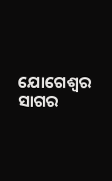ଯୋଗେଶ୍ୱର ସାଗର